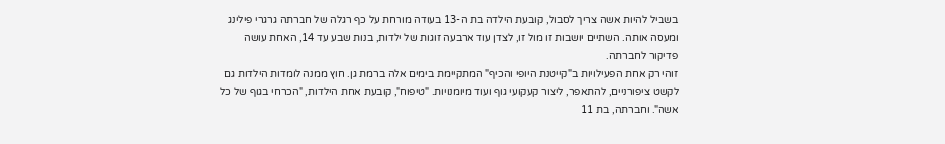בשביל להיות אשה צריך לסבול, קובעת הילדה בת ה-13 בעודה מורחת על כף רגלה של חברתה גרגרי פילינג ומעסה אותה. השתיים יושבות זו מול זו, לצדן עוד ארבעה זוגות של ילדות, בנות שבע עד 14, האחת עושה פדיקור לחברתה.
זוהי רק אחת הפעילויות ב"קייטנת היופי והכיף" המתקיימת בימים אלה ברמת גן. חוץ ממנה לומדות הילדות גם לקשט ציפורניים, להתאפר, ליצור קעקועי גוף ועוד מיומנויות. "טיפוח", קובעת אחת הילדות, "הכרחי בגוף של כל אשה". וחברתה, בת 11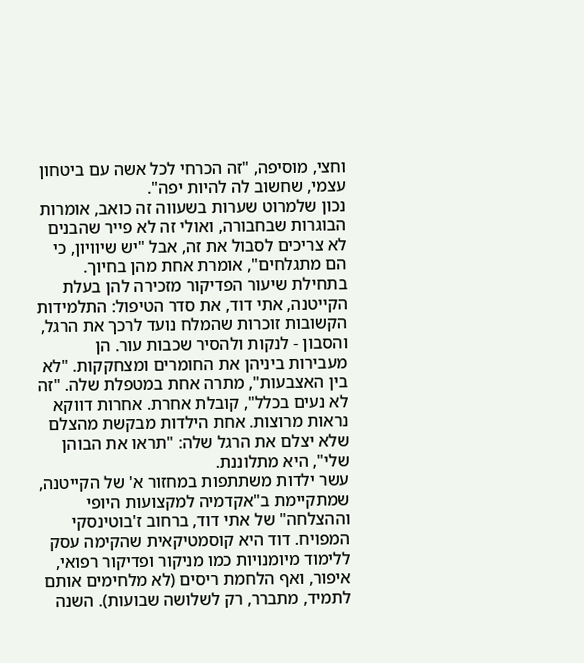וחצי, מוסיפה, "זה הכרחי לכל אשה עם ביטחון עצמי, שחשוב לה להיות יפה".
נכון שלמרוט שערות בשעווה זה כואב, אומרות הבוגרות שבחבורה, ואולי זה לא פייר שהבנים לא צריכים לסבול את זה, אבל "יש שיוויון, כי הם מתגלחים", אומרת אחת מהן בחיוך.
בתחילת שיעור הפדיקור מזכירה להן בעלת הקייטנה, אתי דוד, את סדר הטיפול: התלמידות הקשובות זוכרות שהמלח נועד לרכך את הרגל, והסבון - לנקות ולהסיר שכבות עור. הן מעבירות ביניהן את החומרים ומצחקקות. "לא בין האצבעות", מתרה אחת במטפלת שלה. "זה לא נעים בכלל", קובלת אחרת. אחרות דווקא נראות מרוצות. אחת הילדות מבקשת מהצלם שלא יצלם את הרגל שלה: "תראו את הבוהן שלי", היא מתלוננת.
עשר ילדות משתתפות במחזור א' של הקייטנה, שמתקיימת ב"אקדמיה למקצועות היופי וההצלחה" של אתי דוד, ברחוב ז'בוטינסקי המפויח. דוד היא קוסמטיקאית שהקימה עסק ללימוד מיומנויות כמו מניקור ופדיקור רפואי, איפור, ואף הלחמת ריסים (לא מלחימים אותם לתמיד, מתברר, רק לשלושה שבועות). השנה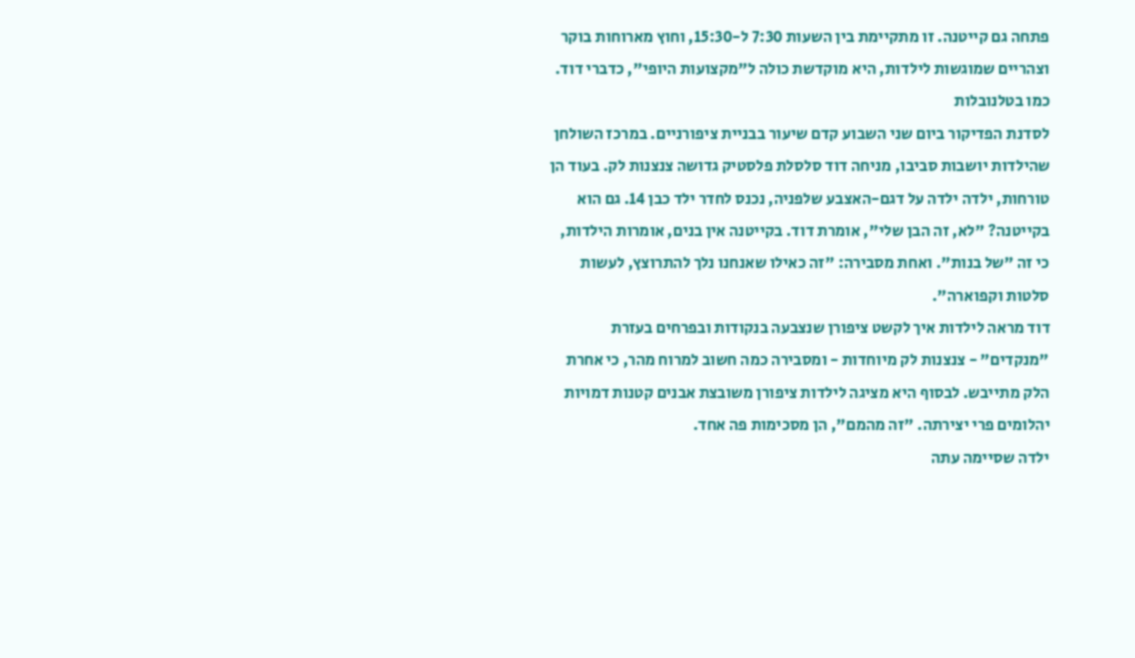פתחה גם קייטנה. זו מתקיימת בין השעות 7:30 ל-15:30, וחוץ מארוחות בוקר וצהריים שמוגשות לילדות, היא מוקדשת כולה ל"מקצועות היופי", כדברי דוד.
כמו בטלנובלות
לסדנת הפדיקור ביום שני השבוע קדם שיעור בבניית ציפורניים. במרכז השולחן שהילדות יושבות סביבו, מניחה דוד סלסלת פלסטיק גדושה צנצנות לק. בעוד הן טורחות, ילדה ילדה על דגם-האצבע שלפניה, נכנס לחדר ילד כבן 14. גם הוא בקייטנה? "לא, זה הבן שלי", אומרת דוד. בקייטנה אין בנים, אומרות הילדות, כי זה "של בנות". ואחת מסבירה: "זה כאילו שאנחנו נלך להתרוצץ, לעשות סלטות וקפוארה".
דוד מראה לילדות איך לקשט ציפורן שנצבעה בנקודות ובפרחים בעזרת "מנקדים" - צנצנות לק מיוחדות - ומסבירה כמה חשוב למרוח מהר, כי אחרת הלק מתייבש. לבסוף היא מציגה לילדות ציפורן משובצת אבנים קטנות דמויות יהלומים פרי יצירתה. "זה מהמם", הן מסכימות פה אחד.
ילדה שסיימה עתה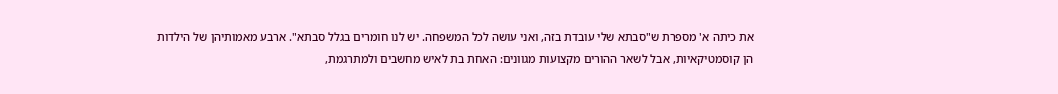את כיתה א' מספרת ש"סבתא שלי עובדת בזה, ואני עושה לכל המשפחה. יש לנו חומרים בגלל סבתא". ארבע מאמותיהן של הילדות הן קוסמטיקאיות, אבל לשאר ההורים מקצועות מגוונים: האחת בת לאיש מחשבים ולמתרגמת,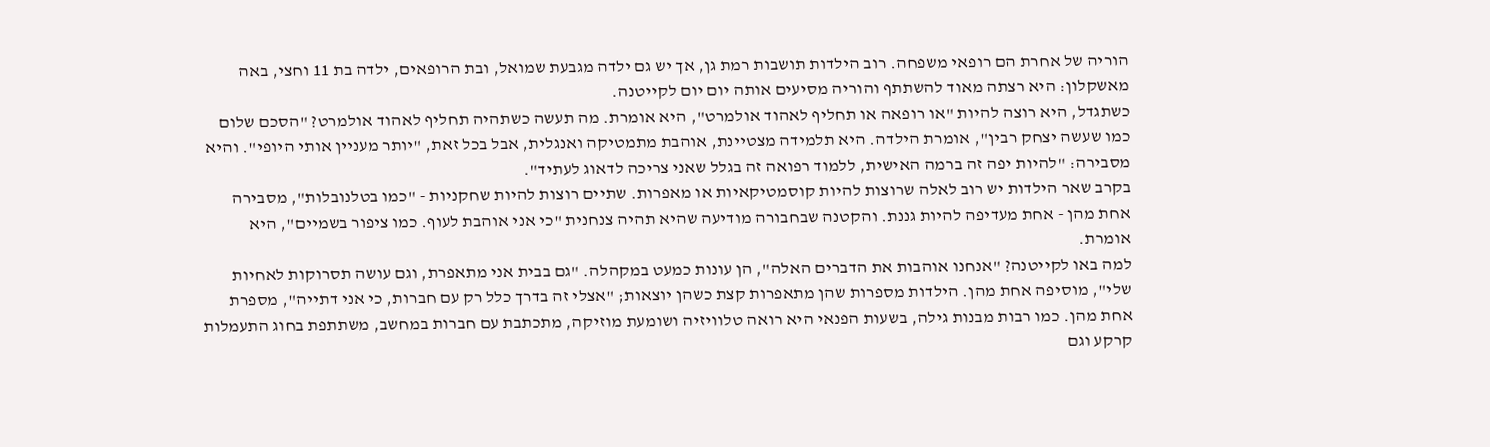הוריה של אחרת הם רופאי משפחה. רוב הילדות תושבות רמת גן, אך יש גם ילדה מגבעת שמואל, ובת הרופאים, ילדה בת 11 וחצי, באה מאשקלון: היא רצתה מאוד להשתתף והוריה מסיעים אותה יום יום לקייטנה.
כשתגדל, היא רוצה להיות "או רופאה או תחליף לאהוד אולמרט", היא אומרת. מה תעשה כשתהיה תחליף לאהוד אולמרט? "הסכם שלום כמו שעשה יצחק רבין", אומרת הילדה. היא תלמידה מצטיינת, אוהבת מתמטיקה ואנגלית, אבל בכל זאת, "יותר מעניין אותי היופי". והיא מסבירה: "להיות יפה זה ברמה האישית, ללמוד רפואה זה בגלל שאני צריכה לדאוג לעתיד".
בקרב שאר הילדות יש רוב לאלה שרוצות להיות קוסמטיקאיות או מאפרות. שתיים רוצות להיות שחקניות - "כמו בטלנובלות", מסבירה אחת מהן - אחת מעדיפה להיות גננת. והקטנה שבחבורה מודיעה שהיא תהיה צנחנית "כי אני אוהבת לעוף. כמו ציפור בשמיים", היא אומרת.
למה באו לקייטנה? "אנחנו אוהבות את הדברים האלה", הן עונות כמעט במקהלה. "גם בבית אני מתאפרת, וגם עושה תסרוקות לאחיות שלי", מוסיפה אחת מהן. הילדות מספרות שהן מתאפרות קצת כשהן יוצאות; "אצלי זה בדרך כלל רק עם חברות, כי אני דתייה", מספרת אחת מהן. כמו רבות מבנות גילה, בשעות הפנאי היא רואה טלוויזיה ושומעת מוזיקה, מתכתבת עם חברות במחשב, משתתפת בחוג התעמלות קרקע וגם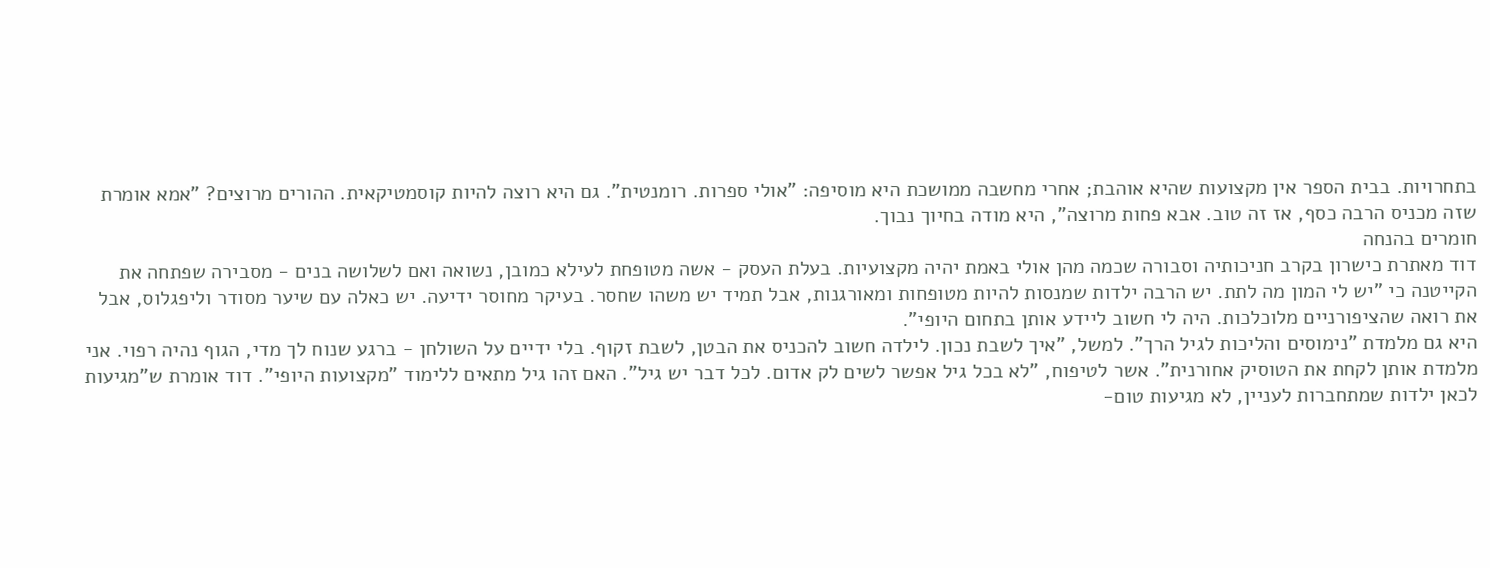בתחרויות. בבית הספר אין מקצועות שהיא אוהבת; אחרי מחשבה ממושכת היא מוסיפה: "אולי ספרות. רומנטית". גם היא רוצה להיות קוסמטיקאית. ההורים מרוצים? "אמא אומרת שזה מכניס הרבה כסף, אז זה טוב. אבא פחות מרוצה", היא מודה בחיוך נבוך.
חומרים בהנחה
דוד מאתרת כישרון בקרב חניכותיה וסבורה שכמה מהן אולי באמת יהיה מקצועיות. בעלת העסק - אשה מטופחת לעילא כמובן, נשואה ואם לשלושה בנים - מסבירה שפתחה את הקייטנה כי "יש לי המון מה לתת. יש הרבה ילדות שמנסות להיות מטופחות ומאורגנות, אבל תמיד יש משהו שחסר. בעיקר מחוסר ידיעה. יש כאלה עם שיער מסודר וליפגלוס, אבל את רואה שהציפורניים מלוכלכות. היה לי חשוב ליידע אותן בתחום היופי".
היא גם מלמדת "נימוסים והליכות לגיל הרך". למשל, "איך לשבת נכון. לילדה חשוב להכניס את הבטן, לשבת זקוף. בלי ידיים על השולחן - ברגע שנוח לך מדי, הגוף נהיה רפוי. אני מלמדת אותן לקחת את הטוסיק אחורנית". אשר לטיפוח, "לא בכל גיל אפשר לשים לק אדום. לכל דבר יש גיל". האם זהו גיל מתאים ללימוד "מקצועות היופי". דוד אומרת ש"מגיעות לכאן ילדות שמתחברות לעניין, לא מגיעות טום-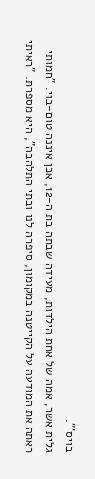בויס'".
גלית אשר, אמה של אחת הילדות, מעידה שבתה בת ה-12, אכן איננה טום-בוי. "חמותי ראתה את המודעה על הקייטנה במקומון, סיפרה לנו ובתי התלהבה", היא מספרת. "ראיתי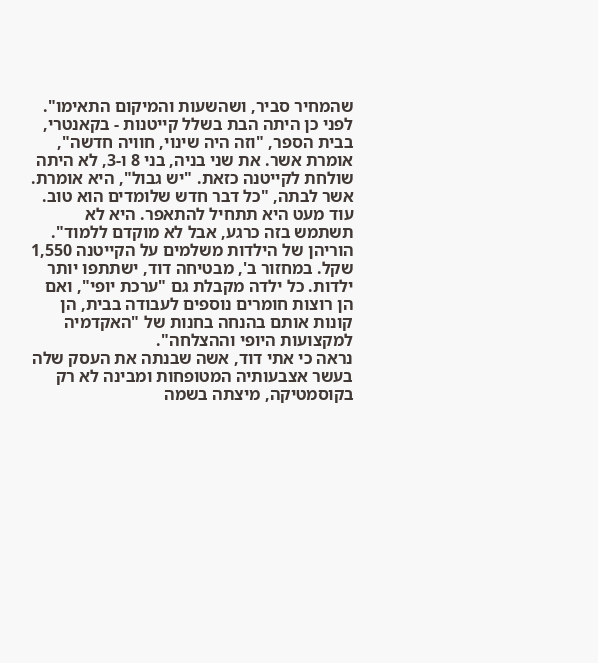שהמחיר סביר, ושהשעות והמיקום התאימו". לפני כן היתה הבת בשלל קייטנות - בקאנטרי, בבית הספר, "וזה היה שינוי, חוויה חדשה", אומרת אשר. את שני בניה, בני 8 ו-3, לא היתה שולחת לקייטנה כזאת. "יש גבול", היא אומרת. אשר לבתה, "כל דבר חדש שלומדים הוא טוב. עוד מעט היא תתחיל להתאפר. היא לא תשתמש בזה כרגע, אבל לא מוקדם ללמוד".
הוריהן של הילדות משלמים על הקייטנה 1,550 שקל. במחזור ב', מבטיחה דוד, ישתתפו יותר ילדות. כל ילדה מקבלת גם "ערכת יופי", ואם הן רוצות חומרים נוספים לעבודה בבית, הן קונות אותם בהנחה בחנות של "האקדמיה למקצועות היופי וההצלחה".
נראה כי אתי דוד, אשה שבנתה את העסק שלה בעשר אצבעותיה המטופחות ומבינה לא רק בקוסמטיקה, מיצתה בשמה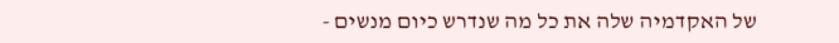של האקדמיה שלה את כל מה שנדרש כיום מנשים -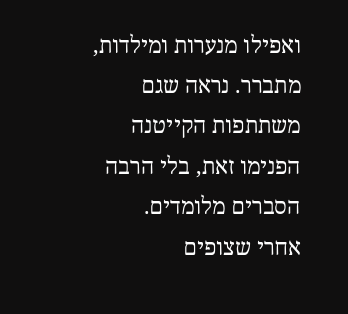ואפילו מנערות ומילדות, מתברר. נראה שגם משתתפות הקייטנה הפנימו זאת, בלי הרבה הסברים מלומדים.
אחרי שצופים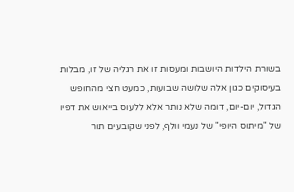בשורת הילדות היושבות ומעסות זו את רגליה של זו, מבלות בעיסוקים כגון אלה שלושה שבועות, כמעט חצי מהחופש הגדול, יום-יום, דומה שלא נותר אלא ללעוס בייאוש את דפיו של "מיתוס היופי" של נעמי וולף, לפני שקובעים תור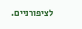לציפורניים.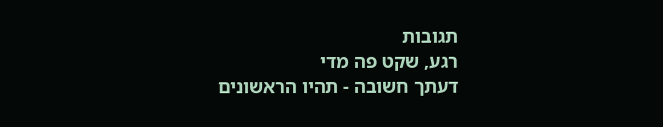תגובות
רגע, שקט פה מדי
דעתך חשובה - תהיו הראשונים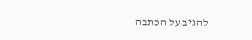להגיב על הכתבה